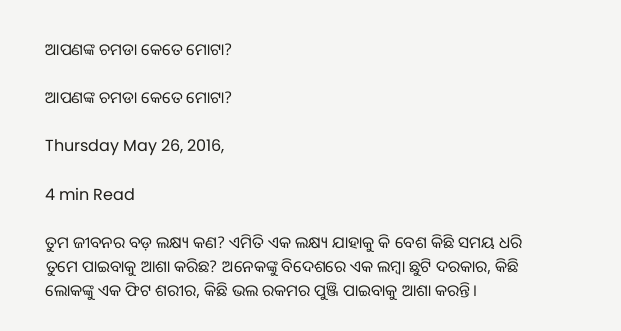ଆପଣଙ୍କ ଚମଡା କେତେ ମୋଟା?

ଆପଣଙ୍କ ଚମଡା କେତେ ମୋଟା?

Thursday May 26, 2016,

4 min Read

ତୁମ ଜୀବନର ବଡ଼ ଲକ୍ଷ୍ୟ କଣ? ଏମିତି ଏକ ଲକ୍ଷ୍ୟ ଯାହାକୁ କି ବେଶ କିଛି ସମୟ ଧରି ତୁମେ ପାଇବାକୁ ଆଶା କରିଛ? ଅନେକଙ୍କୁ ବିଦେଶରେ ଏକ ଲମ୍ବା ଛୁଟି ଦରକାର, କିଛି ଲୋକଙ୍କୁ ଏକ ଫିଟ ଶରୀର, କିଛି ଭଲ ରକମର ପୁଞ୍ଜି ପାଇବାକୁ ଆଶା କରନ୍ତି।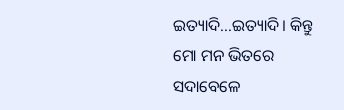ଇତ୍ୟାଦି...ଇତ୍ୟାଦି। କିନ୍ତୁ ମୋ ମନ ଭିତରେ ସଦାବେଳେ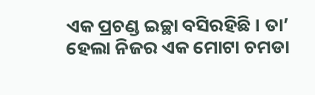ଏକ ପ୍ରଚଣ୍ଡ ଇଚ୍ଛା ବସିରହିଛି। ତା’ ହେଲା ନିଜର ଏକ ମୋଟା ଚମଡା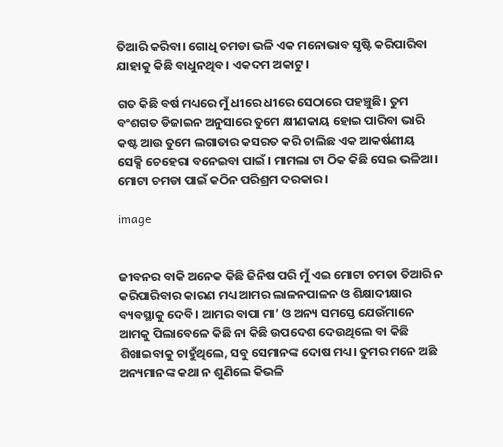ତିଆରି କରିବା। ଗୋଧି ଚମଡା ଭଳି ଏକ ମନୋଭାବ ସୃଷ୍ଟି କରିପାରିବା ଯାହାକୁ କିଛି ବାଧୁନଥିବ। ଏକଦମ ଅକାଟୁ।

ଗତ କିଛି ବର୍ଷ ମଧ୍ୟରେ ମୁଁ ଧୀରେ ଧୀରେ ସେଠାରେ ପହଞ୍ଚୁଛି। ତୁମ ବଂଶଗତ ଡିଜାଇନ ଅନୁସାରେ ତୁମେ କ୍ଷୀଣକାୟ ହୋଇ ପାରିବା ଭାରି କଷ୍ଟ ଆଉ ତୁମେ ଲଗାତାର କସରତ କରି ଚାଲିଛ ଏକ ଆକର୍ଷଣୀୟ ସେକ୍ସି ଚେହେରା ବନେଇବା ପାଇଁ । ମାମଲା ଟା ଠିକ କିଛି ସେଇ ଭଳିଆ। ମୋଟା ଚମଡା ପାଇଁ କଠିନ ପରିଶ୍ରମ ଦରକାର।

image


ଜୀବନର ବାକି ଅନେକ କିଛି ଜିନିଷ ପରି ମୁଁ ଏଇ ମୋଟା ଚମଡା ତିଆରି ନ କରିପାରିବାର କାରଣ ମଧ୍ୟ ଆମର ଲାଳନପାଳନ ଓ ଶିକ୍ଷାଦୀକ୍ଷାର ବ୍ୟବସ୍ଥାକୁ ଦେବି। ଆମର ବାପା ମା’ ଓ ଅନ୍ୟ ସମସ୍ତେ ଯେଉଁମାନେ ଆମକୁ ପିଲାବେଳେ କିଛି ନା କିଛି ଉପଦେଶ ଦେଉଥିଲେ ବା କିଛି ଶିଖାଇବାକୁ ଚାହୁଁଥିଲେ, ସବୁ ସେମାନଙ୍କ ଦୋଷ ମଧ୍ୟ। ତୁମର ମନେ ଅଛି ଅନ୍ୟମାନଙ୍କ କଥା ନ ଶୁଣିଲେ କିଭଳି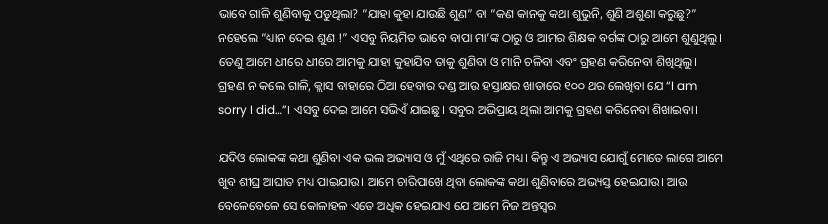ଭାବେ ଗାଳି ଶୁଣିବାକୁ ପଡୁଥିଲା? “ଯାହା କୁହା ଯାଉଛି ଶୁଣ” ବା “କଣ କାନକୁ କଥା ଶୁଭୁନି, ଶୁଣି ଅଶୁଣା କରୁଛୁ?” ନହେଲେ “ଧ୍ୟାନ ଦେଇ ଶୁଣ !” ଏସବୁ ନିୟମିତ ଭାବେ ବାପା ମା’ଙ୍କ ଠାରୁ ଓ ଆମର ଶିକ୍ଷକ ବର୍ଗଙ୍କ ଠାରୁ ଆମେ ଶୁଣୁଥିଲୁ। ତେଣୁ ଆମେ ଧୀରେ ଧୀରେ ଆମକୁ ଯାହା କୁହାଯିବ ତାକୁ ଶୁଣିବା ଓ ମାନି ଚଳିବା ଏବଂ ଗ୍ରହଣ କରିନେବା ଶିଖିଥିଲୁ। ଗ୍ରହଣ ନ କଲେ ଗାଳି, କ୍ଲାସ ବାହାରେ ଠିଆ ହେବାର ଦଣ୍ଡ ଆଉ ହସ୍ତାକ୍ଷର ଖାତାରେ ୧୦୦ ଥର ଲେଖିବା ଯେ “I am sorry I did…”। ଏସବୁ ଦେଇ ଆମେ ସଭିଏଁ ଯାଇଛୁ। ସବୁର ଅଭିପ୍ରାୟ ଥିଲା ଆମକୁ ଗ୍ରହଣ କରିନେବା ଶିଖାଇବା।

ଯଦିଓ ଲୋକଙ୍କ କଥା ଶୁଣିବା ଏକ ଭଲ ଅଭ୍ୟାସ ଓ ମୁଁ ଏଥିରେ ରାଜି ମଧ୍ୟ। କିନ୍ତୁ ଏ ଅଭ୍ୟାସ ଯୋଗୁଁ ମୋତେ ଲାଗେ ଆମେ ଖୁବ ଶୀଘ୍ର ଆଘାତ ମଧ୍ୟ ପାଇଯାଉ। ଆମେ ଚାରିପାଖେ ଥିବା ଲୋକଙ୍କ କଥା ଶୁଣିବାରେ ଅଭ୍ୟସ୍ତ ହେଇଯାଉ। ଆଉ ବେଳେବେଳେ ସେ କୋଳାହଳ ଏତେ ଅଧିକ ହେଇଯାଏ ଯେ ଆମେ ନିଜ ଅନ୍ତସ୍ଵର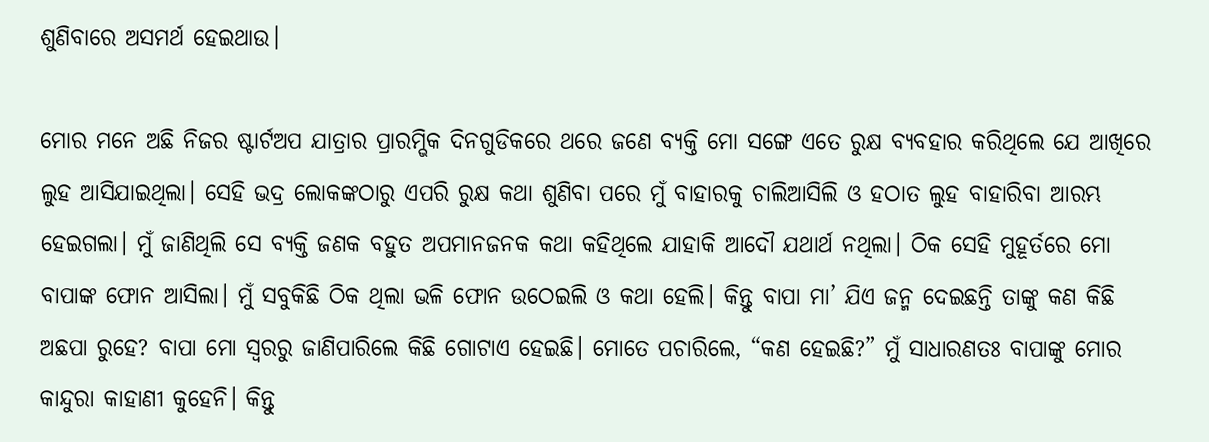ଶୁଣିବାରେ ଅସମର୍ଥ ହେଇଥାଉ।

ମୋର ମନେ ଅଛି ନିଜର ଷ୍ଟାର୍ଟଅପ ଯାତ୍ରାର ପ୍ରାରମ୍ଭିକ ଦିନଗୁଡିକରେ ଥରେ ଜଣେ ବ୍ୟକ୍ତି ମୋ ସଙ୍ଗେ ଏତେ ରୁକ୍ଷ ବ୍ୟବହାର କରିଥିଲେ ଯେ ଆଖିରେ ଲୁହ ଆସିଯାଇଥିଲା। ସେହି ଭଦ୍ର ଲୋକଙ୍କଠାରୁ ଏପରି ରୁକ୍ଷ କଥା ଶୁଣିବା ପରେ ମୁଁ ବାହାରକୁ ଚାଲିଆସିଲି ଓ ହଠାତ ଲୁହ ବାହାରିବା ଆରମ୍ଭ ହେଇଗଲା। ମୁଁ ଜାଣିଥିଲି ସେ ବ୍ୟକ୍ତି ଜଣକ ବହୁତ ଅପମାନଜନକ କଥା କହିଥିଲେ ଯାହାକି ଆଦୌ ଯଥାର୍ଥ ନଥିଲା। ଠିକ ସେହି ମୁହୂର୍ତରେ ମୋ ବାପାଙ୍କ ଫୋନ ଆସିଲା। ମୁଁ ସବୁକିଛି ଠିକ ଥିଲା ଭଳି ଫୋନ ଉଠେଇଲି ଓ କଥା ହେଲି। କିନ୍ତୁ ବାପା ମା’ ଯିଏ ଜନ୍ମ ଦେଇଛନ୍ତି ତାଙ୍କୁ କଣ କିଛି ଅଛପା ରୁହେ? ବାପା ମୋ ସ୍ଵରରୁ ଜାଣିପାରିଲେ କିଛି ଗୋଟାଏ ହେଇଛି। ମୋତେ ପଚାରିଲେ, “କଣ ହେଇଛି?” ମୁଁ ସାଧାରଣତଃ ବାପାଙ୍କୁ ମୋର କାନ୍ଦୁରା କାହାଣୀ କୁହେନି। କିନ୍ତୁ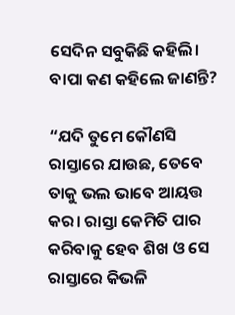ସେଦିନ ସବୁକିଛି କହିଲି। ବାପା କଣ କହିଲେ ଜାଣନ୍ତି?

“ଯଦି ତୁମେ କୌଣସି ରାସ୍ତାରେ ଯାଉଛ, ତେବେ ତାକୁ ଭଲ ଭାବେ ଆୟତ୍ତ କର। ରାସ୍ତା କେମିତି ପାର କରିବାକୁ ହେବ ଶିଖ ଓ ସେ ରାସ୍ତାରେ କିଭଳି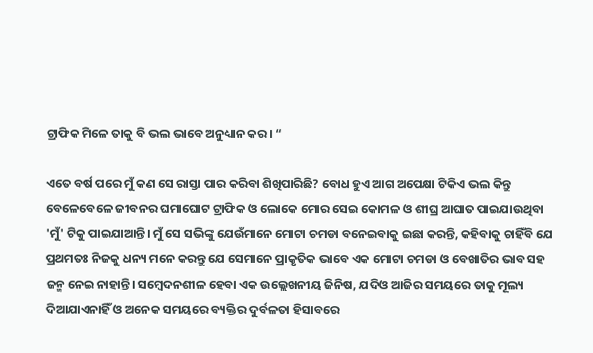ଟ୍ରାଫିକ ମିଳେ ତାକୁ ବି ଭଲ ଭାବେ ଅନୁଧ୍ୟାନ କର। “

ଏତେ ବର୍ଷ ପରେ ମୁଁ କଣ ସେ ରାସ୍ତା ପାର କରିବା ଶିଖିପାରିଛି? ବୋଧ ହୁଏ ଆଗ ଅପେକ୍ଷା ଟିକିଏ ଭଲ କିନ୍ତୁ ବେଳେବେଳେ ଜୀବନର ଘମାଘୋଟ ଟ୍ରାଫିକ ଓ ଲୋକେ ମୋର ସେଇ କୋମଳ ଓ ଶୀଘ୍ର ଆଘାତ ପାଇଯାଉଥିବା 'ମୁଁ' ଟିକୁ ପାଇଯାଆନ୍ତି। ମୁଁ ସେ ସଭିଙ୍କୁ ଯେଉଁମାନେ ମୋଟା ଚମଡା ବନେଇବାକୁ ଇଛା କରନ୍ତି, କହିବାକୁ ଚାହିଁବି ଯେ ପ୍ରଥମତଃ ନିଜକୁ ଧନ୍ୟ ମନେ କରନ୍ତୁ ଯେ ସେମାନେ ପ୍ରାକୃତିକ ଭାବେ ଏକ ମୋଟା ଚମଡା ଓ ବେଖାତିର ଭାବ ସହ ଜନ୍ମ ନେଇ ନାହାନ୍ତି। ସମ୍ବେଦନଶୀଳ ହେବା ଏକ ଉଲ୍ଲେଖନୀୟ ଜିନିଷ, ଯଦିଓ ଆଜିର ସମୟରେ ତାକୁ ମୂଲ୍ୟ ଦିଆଯାଏନାହିଁ ଓ ଅନେକ ସମୟରେ ବ୍ୟକ୍ତିର ଦୁର୍ବଳତା ହିସାବରେ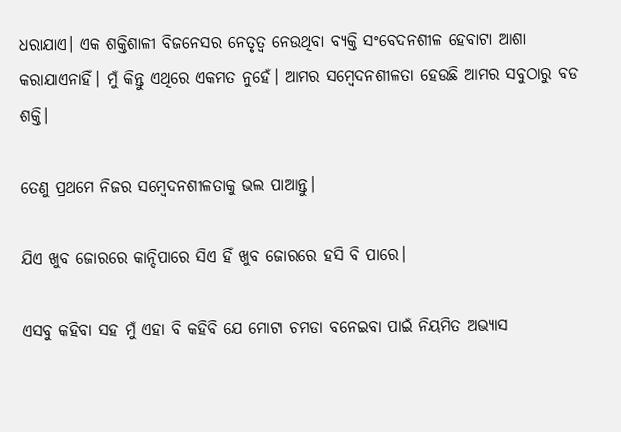ଧରାଯାଏ। ଏକ ଶକ୍ତିଶାଳୀ ବିଜନେସର ନେତୃତ୍ଵ ନେଉଥିବା ବ୍ୟକ୍ତି ସଂବେଦନଶୀଳ ହେବାଟା ଆଶା କରାଯାଏନାହିଁ। ମୁଁ କିନ୍ତୁ ଏଥିରେ ଏକମତ ନୁହେଁ। ଆମର ସମ୍ବେଦନଶୀଳତା ହେଉଛି ଆମର ସବୁଠାରୁ ବଡ ଶକ୍ତି।

ତେଣୁ ପ୍ରଥମେ ନିଜର ସମ୍ବେଦନଶୀଳତାକୁ ଭଲ ପାଆନ୍ତୁ।

ଯିଏ ଖୁବ ଜୋରରେ କାନ୍ଦିପାରେ ସିଏ ହିଁ ଖୁବ ଜୋରରେ ହସି ବି ପାରେ।

ଏସବୁ କହିବା ସହ ମୁଁ ଏହା ବି କହିବି ଯେ ମୋଟା ଚମଡା ବନେଇବା ପାଇଁ ନିୟମିତ ଅଭ୍ୟାସ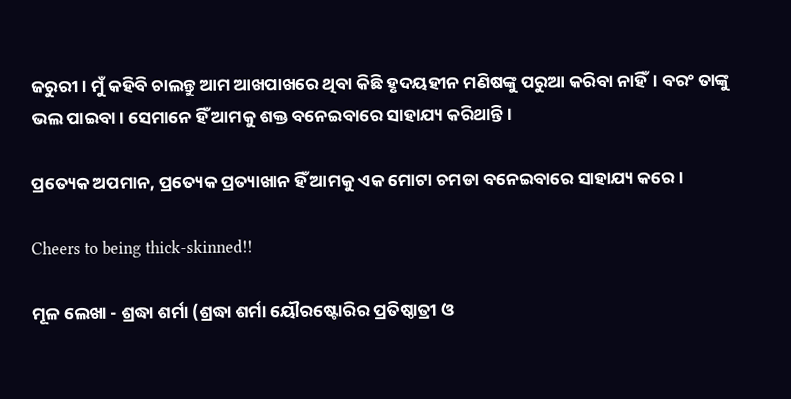ଜରୁରୀ। ମୁଁ କହିବି ଚାଲନ୍ତୁ ଆମ ଆଖପାଖରେ ଥିବା କିଛି ହୃଦୟହୀନ ମଣିଷଙ୍କୁ ପରୁଆ କରିବା ନାହିଁ। ବରଂ ତାଙ୍କୁ ଭଲ ପାଇବା। ସେମାନେ ହିଁ ଆମକୁ ଶକ୍ତ ବନେଇବାରେ ସାହାଯ୍ୟ କରିଥାନ୍ତି।

ପ୍ରତ୍ୟେକ ଅପମାନ, ପ୍ରତ୍ୟେକ ପ୍ରତ୍ୟାଖାନ ହିଁ ଆମକୁ ଏକ ମୋଟା ଚମଡା ବନେଇବାରେ ସାହାଯ୍ୟ କରେ।

Cheers to being thick-skinned!!

ମୂଳ ଲେଖା - ଶ୍ରଦ୍ଧା ଶର୍ମା (ଶ୍ରଦ୍ଧା ଶର୍ମା ୟୌରଷ୍ଟୋରିର ପ୍ରତିଷ୍ଠାତ୍ରୀ ଓ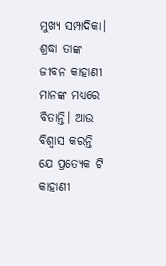ମୁଖ୍ୟ ସମ୍ପାଦିକା। ଶ୍ରଦ୍ଧା ତାଙ୍କ ଜୀବନ କାହାଣୀ ମାନଙ୍କ ମଧ୍ୟରେ ବିତାନ୍ତି। ଆଉ ବିଶ୍ବାସ କରନ୍ତି ଯେ ପ୍ରତ୍ଯେକ ଟି କାହାଣୀ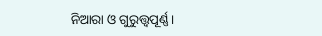ନିଆରା ଓ ଗୁରୁତ୍ତ୍ୱପୂର୍ଣ୍ଣ।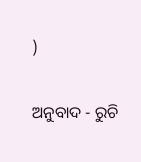)

ଅନୁବାଦ - ରୁଚି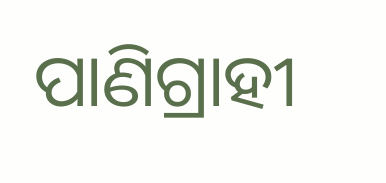ପାଣିଗ୍ରାହୀ